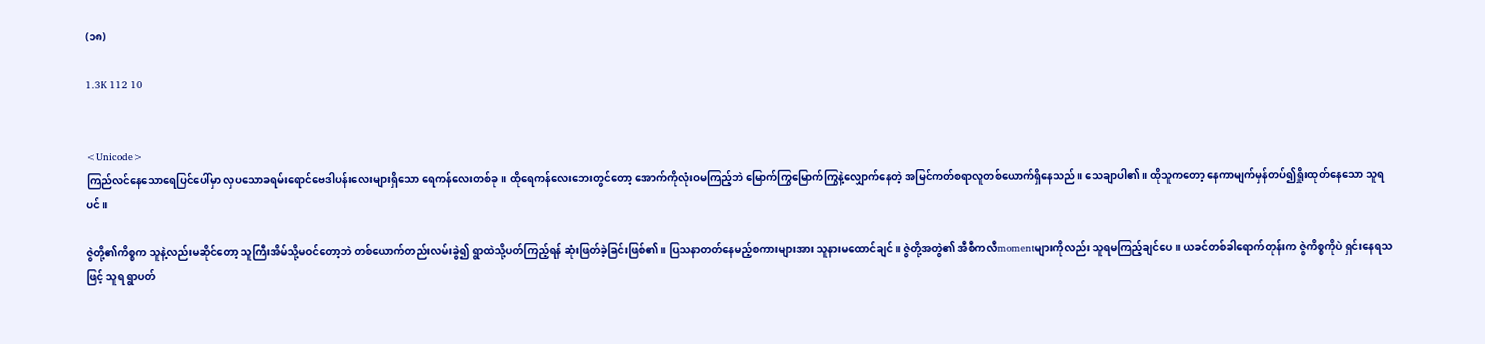(၁၈)

1.3K 112 10


<Unicode>
ကြည်လင်နေသောရေပြင်ပေါ်မှာ လှပသောခရမ်းရောင်ဗေဒါပန်းလေးများရှိသော ရေကန်လေးတစ်ခု။ ထိုရေကန်လေးဘေးတွင်တော့ အောက်ကိုလုံးဝမကြည့်ဘဲ မြောက်ကြွမြောက်ကြွနဲ့လျှောက်နေတဲ့ အမြင်ကတ်စရာလူတစ်ယောက်ရှိနေသည်။ သေချာပါ၏။ ထိုသူကတော့ နေကာမျက်မှန်တပ်၍ရှိုးထုတ်နေသော သူရပင်။

ဇွဲတို့၏ကိစ္စက သူနဲ့လည်းမဆိုင်တော့ သူကြီးအိမ်သို့မဝင်တော့ဘဲ တစ်ယောက်တည်းလမ်းခွဲ၍ ရွာထဲသို့ပတ်ကြည့်ရန် ဆုံးဖြတ်ခဲ့ခြင်းဖြစ်၏။ ပြသနာတတ်နေမည့်စကားများအား သူနားမထောင်ချင်။ ဇွဲတို့အတွဲ၏ အီစီကလီmomentများကိုလည်း သူရမကြည့်ချင်ပေ။ ယခင်တစ်ခါရောက်တုန်းက ဇွဲကိစ္စကိုပဲ ရှင်းနေရသဖြင့် သူရ ရွာပတ်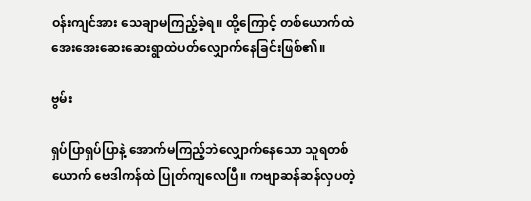ဝန်းကျင်အား သေချာမကြည့်ခဲ့ရ။ ထို့ကြောင့် တစ်ယောက်ထဲအေးအေးဆေးဆေးရွာထဲပတ်လျှောက်နေခြင်းဖြစ်၏။

ဗွမ်း

ရှပ်ပြာရှပ်ပြာနဲ့ အောက်မကြည့်ဘဲလျှောက်နေသော သူရတစ်ယောက် ဗေဒါကန်ထဲ ပြုတ်ကျလေပြီ။ ကဗျာဆန်ဆန်လှပတဲ့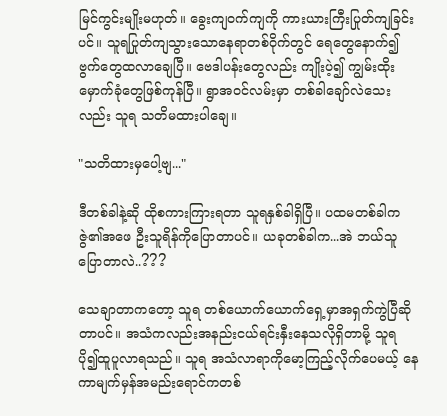မြင်ကွင်းမျိုးမဟုတ်။ ခွေးကျဝက်ကျကို ကားယားကြီးပြုတ်ကျခြင်းပင်။ သူရပြုတ်ကျသွားသောနေရာတစ်ဝိုက်တွင် ရေတွေနောက်၍ ဗွက်တွေထလာချေပြီ။ ဗေဒါပန်းတွေလည်း ကျိုးပဲ့၍ ကျွမ်းထိုးမှောက်ခုံတွေဖြစ်ကုန်ပြီ။ ရွာအဝင်လမ်းမှာ တစ်ခါချော်လဲသေးလည်း သူရ သတိမထားပါချေ။

"သတိထားမှပေါ့ဗျ..."

ဒီတစ်ခါနဲ့ဆို ထိုစကားကြားရတာ သူရနှစ်ခါရှိပြီ။ ပထမတစ်ခါက ဇွဲ၏အဖေ ဦးသူရိန်ကိုပြောတာပင်။ ယခုတစ်ခါက...အဲ ဘယ်သူပြောတာလဲ..???

သေချာတာကတော့ သူရ တစ်ယောက်ယောက်ရှေ့မှာအရှက်ကွဲပြီဆိုတာပင်။ အသံကလည်းအနည်းငယ်ရင်းနှီးနေသလိုရှိတာမို့ သူရ ပို၍ထူပူလာရသည်။ သူရ အသံလာရာကိုမော့ကြည့်လိုက်ပေမယ့် နေကာမျက်မှန်အမည်းရောင်ကတစ်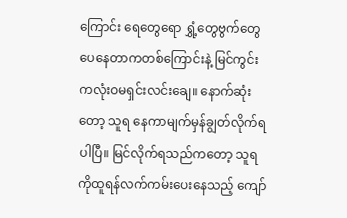ကြောင်း ရေတွေရော ရွှံ့တွေဗွက်တွေပေနေတာကတစ်ကြောင်းနဲ့ မြင်ကွင်းကလုံးဝမရှင်းလင်းချေ။ နောက်ဆုံးတော့ သူရ နေကာမျက်မှန်ချွတ်လိုက်ရပါပြီ။ မြင်လိုက်ရသည်ကတော့ သူရကိုထူရန်လက်ကမ်းပေးနေသည့် ကျော်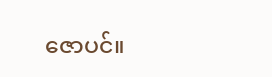ဇောပင်။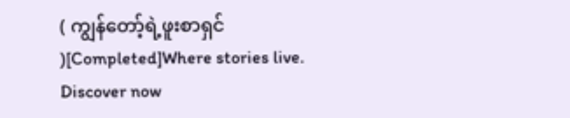( ကျွန်တော့်ရဲ့ဖူးစာရှင် )[Completed]Where stories live. Discover now